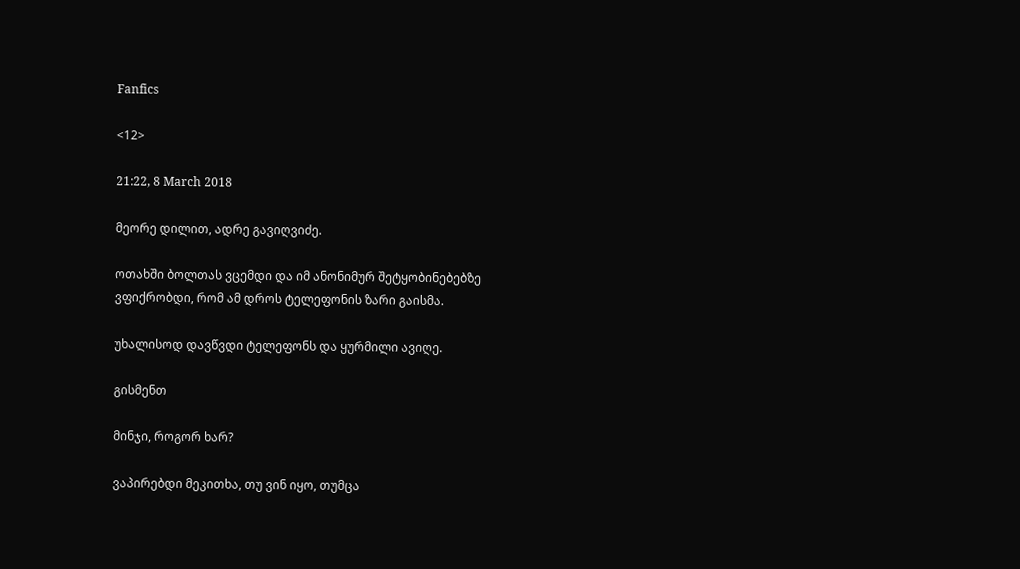Fanfics

<12>

21:22, 8 March 2018

მეორე დილით, ადრე გავიღვიძე.

ოთახში ბოლთას ვცემდი და იმ ანონიმურ შეტყობინებებზე ვფიქრობდი, რომ ამ დროს ტელეფონის ზარი გაისმა.

უხალისოდ დავწვდი ტელეფონს და ყურმილი ავიღე.

გისმენთ

მინჯი, როგორ ხარ?

ვაპირებდი მეკითხა, თუ ვინ იყო, თუმცა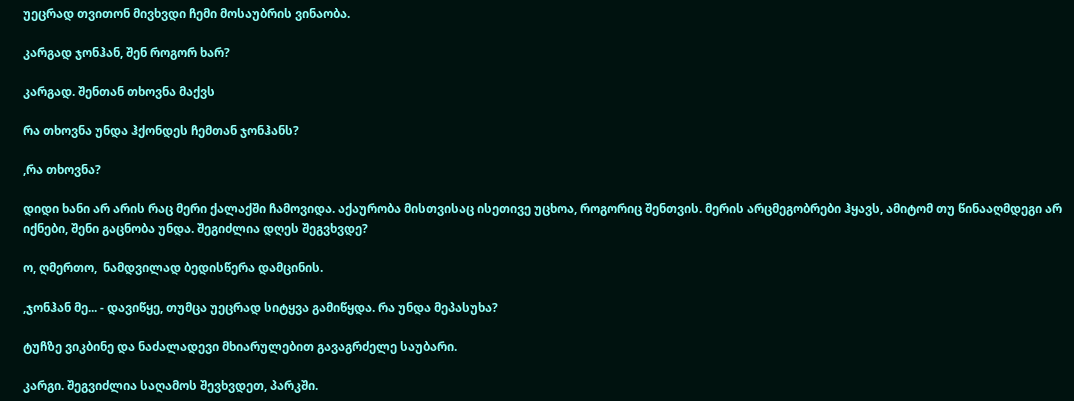უეცრად თვითონ მივხვდი ჩემი მოსაუბრის ვინაობა.

კარგად ჯონჰან, შენ როგორ ხარ?

კარგად. შენთან თხოვნა მაქვს

რა თხოვნა უნდა ჰქონდეს ჩემთან ჯონჰანს?

,რა თხოვნა?

დიდი ხანი არ არის რაც მერი ქალაქში ჩამოვიდა. აქაურობა მისთვისაც ისეთივე უცხოა, როგორიც შენთვის. მერის არცმეგობრები ჰყავს, ამიტომ თუ წინააღმდეგი არ იქნები, შენი გაცნობა უნდა. შეგიძლია დღეს შეგვხვდე?

ო, ღმერთო,  ნამდვილად ბედისწერა დამცინის.

,ჯონჰან მე... - დავიწყე, თუმცა უეცრად სიტყვა გამიწყდა. რა უნდა მეპასუხა?

ტუჩზე ვიკბინე და ნაძალადევი მხიარულებით გავაგრძელე საუბარი.

კარგი. შეგვიძლია საღამოს შევხვდეთ, პარკში.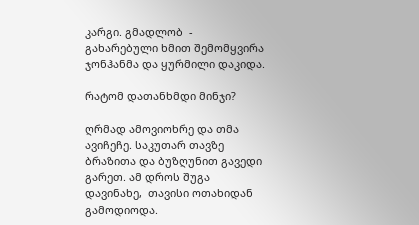კარგი. გმადლობ  -  გახარებული ხმით შემომყვირა ჯონჰანმა და ყურმილი დაკიდა.

რატომ დათანხმდი მინჯი?

ღრმად ამოვიოხრე და თმა ავიჩეჩე. საკუთარ თავზე ბრაზითა და ბუზღუნით გავედი გარეთ. ამ დროს შუგა დავინახე,  თავისი ოთახიდან გამოდიოდა.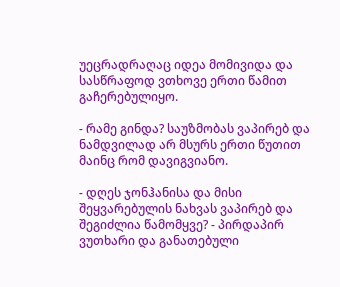უეცრადრაღაც იდეა მომივიდა და სასწრაფოდ ვთხოვე ერთი წამით გაჩერებულიყო.

- რამე გინდა? საუზმობას ვაპირებ და ნამდვილად არ მსურს ერთი წუთით მაინც რომ დავიგვიანო.

- დღეს ჯონჰანისა და მისი შეყვარებულის ნახვას ვაპირებ და შეგიძლია წამომყვე? - პირდაპირ ვუთხარი და განათებული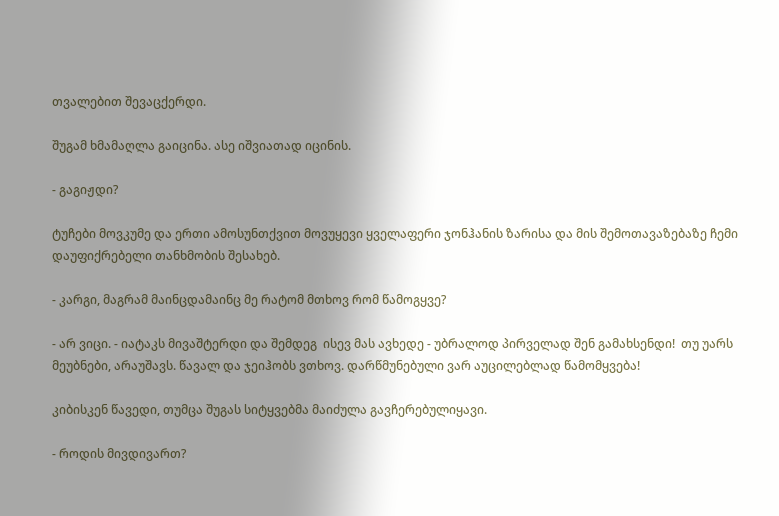თვალებით შევაცქერდი.

შუგამ ხმამაღლა გაიცინა. ასე იშვიათად იცინის.

- გაგიჟდი?

ტუჩები მოვკუმე და ერთი ამოსუნთქვით მოვუყევი ყველაფერი ჯონჰანის ზარისა და მის შემოთავაზებაზე ჩემი დაუფიქრებელი თანხმობის შესახებ.

- კარგი, მაგრამ მაინცდამაინც მე რატომ მთხოვ რომ წამოგყვე?

- არ ვიცი. - იატაკს მივაშტერდი და შემდეგ  ისევ მას ავხედე - უბრალოდ პირველად შენ გამახსენდი!  თუ უარს მეუბნები, არაუშავს. წავალ და ჯეიჰობს ვთხოვ. დარწმუნებული ვარ აუცილებლად წამომყვება!

კიბისკენ წავედი, თუმცა შუგას სიტყვებმა მაიძულა გავჩერებულიყავი.

- როდის მივდივართ?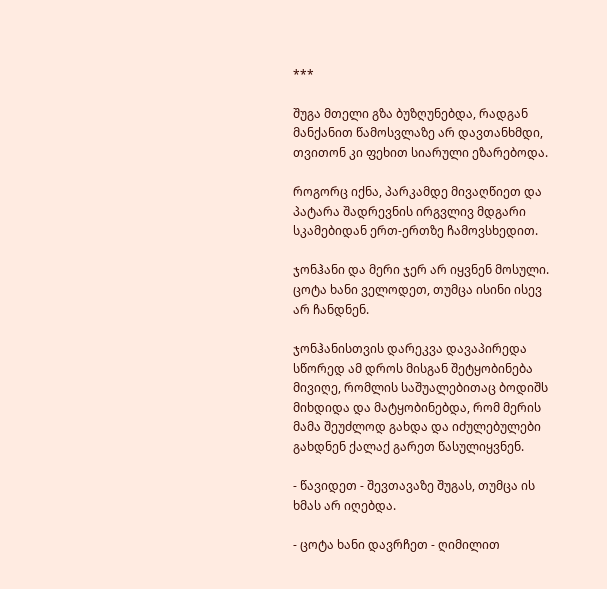***

შუგა მთელი გზა ბუზღუნებდა, რადგან მანქანით წამოსვლაზე არ დავთანხმდი, თვითონ კი ფეხით სიარული ეზარებოდა.

როგორც იქნა, პარკამდე მივაღწიეთ და პატარა შადრევნის ირგვლივ მდგარი სკამებიდან ერთ-ერთზე ჩამოვსხედით.

ჯონჰანი და მერი ჯერ არ იყვნენ მოსული.  ცოტა ხანი ველოდეთ, თუმცა ისინი ისევ არ ჩანდნენ.

ჯონჰანისთვის დარეკვა დავაპირედა სწორედ ამ დროს მისგან შეტყობინება მივიღე, რომლის საშუალებითაც ბოდიშს მიხდიდა და მატყობინებდა, რომ მერის მამა შეუძლოდ გახდა და იძულებულები გახდნენ ქალაქ გარეთ წასულიყვნენ.

- წავიდეთ - შევთავაზე შუგას, თუმცა ის ხმას არ იღებდა.

- ცოტა ხანი დავრჩეთ - ღიმილით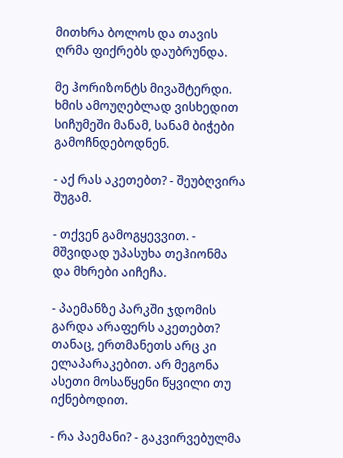მითხრა ბოლოს და თავის ღრმა ფიქრებს დაუბრუნდა.

მე ჰორიზონტს მივაშტერდი. ხმის ამოუღებლად ვისხედით სიჩუმეში მანამ, სანამ ბიჭები გამოჩნდებოდნენ.

- აქ რას აკეთებთ? - შეუბღვირა შუგამ.

- თქვენ გამოგყევვით. - მშვიდად უპასუხა თეჰიონმა და მხრები აიჩეჩა.

- პაემანზე პარკში ჯდომის გარდა არაფერს აკეთებთ? თანაც, ერთმანეთს არც კი ელაპარაკებით. არ მეგონა ასეთი მოსაწყენი წყვილი თუ იქნებოდით.

- რა პაემანი? - გაკვირვებულმა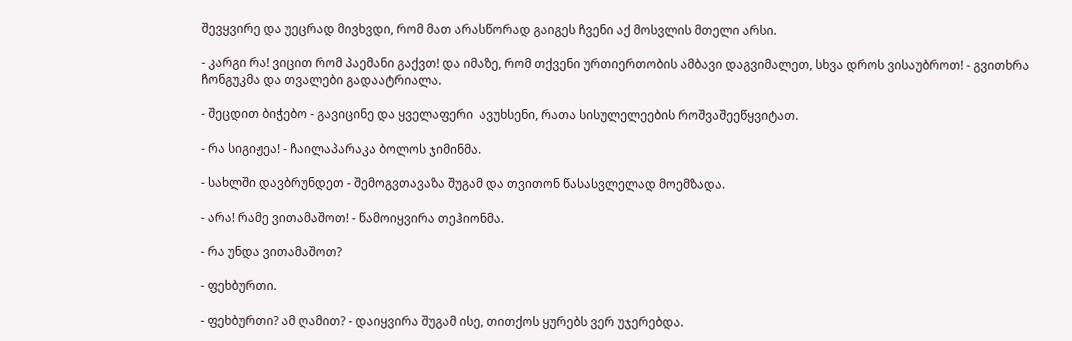შევყვირე და უეცრად მივხვდი, რომ მათ არასწორად გაიგეს ჩვენი აქ მოსვლის მთელი არსი.

- კარგი რა! ვიცით რომ პაემანი გაქვთ! და იმაზე, რომ თქვენი ურთიერთობის ამბავი დაგვიმალეთ, სხვა დროს ვისაუბროთ! - გვითხრა ჩონგუკმა და თვალები გადაატრიალა.

- შეცდით ბიჭებო - გავიცინე და ყველაფერი  ავუხსენი, რათა სისულელეების როშვაშეეწყვიტათ.

- რა სიგიჟეა! - ჩაილაპარაკა ბოლოს ჯიმინმა.

- სახლში დავბრუნდეთ - შემოგვთავაზა შუგამ და თვითონ წასასვლელად მოემზადა.

- არა! რამე ვითამაშოთ! - წამოიყვირა თეჰიონმა.

- რა უნდა ვითამაშოთ?

- ფეხბურთი.

- ფეხბურთი? ამ ღამით? - დაიყვირა შუგამ ისე, თითქოს ყურებს ვერ უჯერებდა.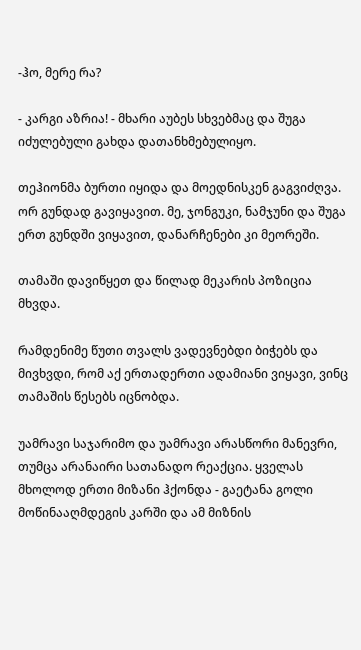-ჰო, მერე რა?

- კარგი აზრია! - მხარი აუბეს სხვებმაც და შუგა იძულებული გახდა დათანხმებულიყო.

თეჰიონმა ბურთი იყიდა და მოედნისკენ გაგვიძღვა. ორ გუნდად გავიყავით. მე, ჯონგუკი, ნამჯუნი და შუგა ერთ გუნდში ვიყავით, დანარჩენები კი მეორეში.

თამაში დავიწყეთ და წილად მეკარის პოზიცია მხვდა.

რამდენიმე წუთი თვალს ვადევნებდი ბიჭებს და მივხვდი, რომ აქ ერთადერთი ადამიანი ვიყავი, ვინც თამაშის წესებს იცნობდა.

უამრავი საჯარიმო და უამრავი არასწორი მანევრი, თუმცა არანაირი სათანადო რეაქცია. ყველას მხოლოდ ერთი მიზანი ჰქონდა - გაეტანა გოლი მოწინააღმდეგის კარში და ამ მიზნის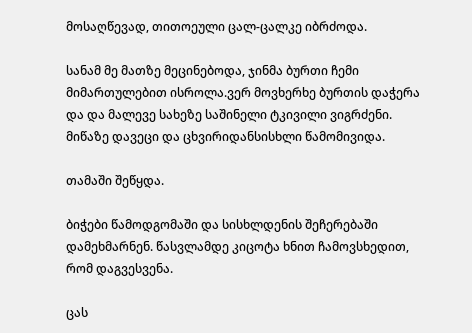მოსაღწევად, თითოეული ცალ-ცალკე იბრძოდა.

სანამ მე მათზე მეცინებოდა, ჯინმა ბურთი ჩემი მიმართულებით ისროლა.ვერ მოვხერხე ბურთის დაჭერა და და მალევე სახეზე საშინელი ტკივილი ვიგრძენი. მიწაზე დავეცი და ცხვირიდანსისხლი წამომივიდა.

თამაში შეწყდა.

ბიჭები წამოდგომაში და სისხლდენის შეჩერებაში დამეხმარნენ. წასვლამდე კიცოტა ხნით ჩამოვსხედით, რომ დაგვესვენა.

ცას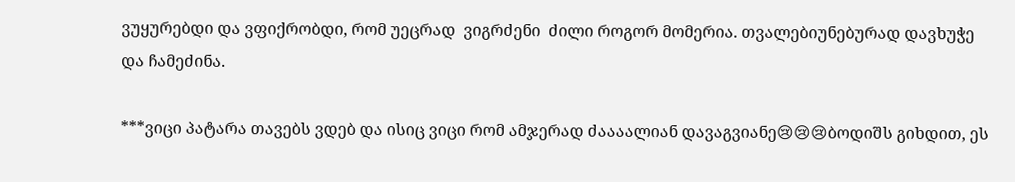ვუყურებდი და ვფიქრობდი, რომ უეცრად  ვიგრძენი  ძილი როგორ მომერია. თვალებიუნებურად დავხუჭე და ჩამეძინა.

***ვიცი პატარა თავებს ვდებ და ისიც ვიცი რომ ამჯერად ძაააალიან დავაგვიანე😢😢😢ბოდიშს გიხდით, ეს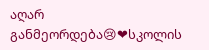აღარ განმეორდება😢❤სკოლის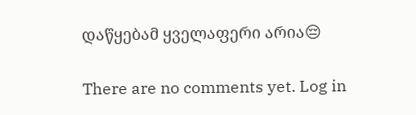დაწყებამ ყველაფერი არია😔

There are no comments yet. Log in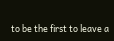to be the first to leave a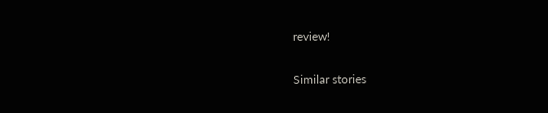review!

Similar stories